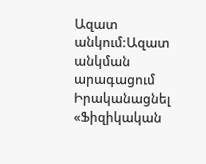Ազատ անկում:Ազատ անկման արագացում
Իրականացնել «Ֆիզիկական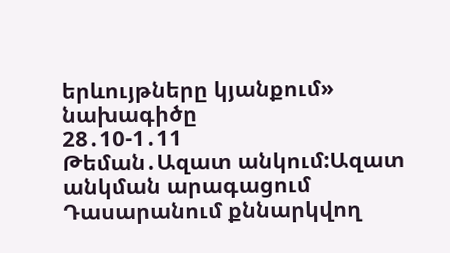երևույթները կյանքում» նախագիծը
28․10-1․11
Թեման․Ազատ անկում:Ազատ անկման արագացում
Դասարանում քննարկվող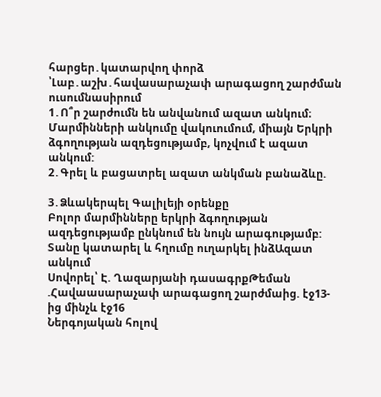հարցեր․կատարվող փորձ ՝Լաբ․աշխ․հավասարաչափ արագացող շարժման ուսումնասիրում
1․Ո՞ր շարժումն են անվանում ազատ անկում։
Մարմինների անկումը վակուումում, միայն Երկրի ձգողության ազդեցությամբ, կոչվում է ազատ անկում:
2․Գրել և բացատրել ազատ անկման բանաձևը.

3․Ձևակերպել Գալիլեյի օրենքը
Բոլոր մարմինները երկրի ձգողության ազդեցությամբ ընկնում են նույն արագությամբ:
Տանը կատարել և հղումը ուղարկել ինձԱզատ անկում
Սովորել՝ Է. Ղազարյանի դասագրքԹեման .Հավաասարաչափ արագացող շարժմաից. էջ13-ից մինչև էջ16
Ներգոյական հոլով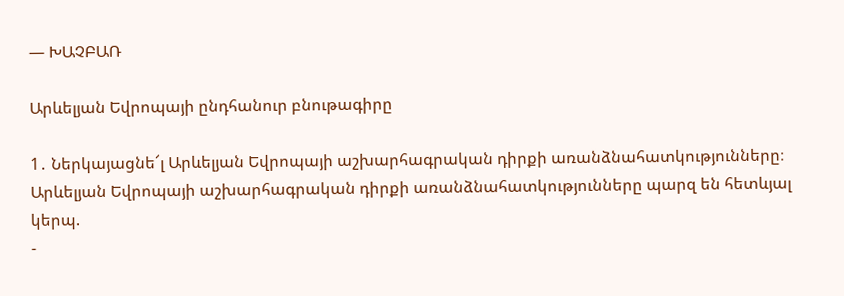— ԽԱՉԲԱՌ

Արևելյան Եվրոպայի ընդհանուր բնութագիրը

1․ Ներկայացնե՜լ Արևելյան Եվրոպայի աշխարհագրական դիրքի առանձնահատկությունները։
Արևելյան Եվրոպայի աշխարհագրական դիրքի առանձնահատկությունները պարզ են հետևյալ կերպ.
-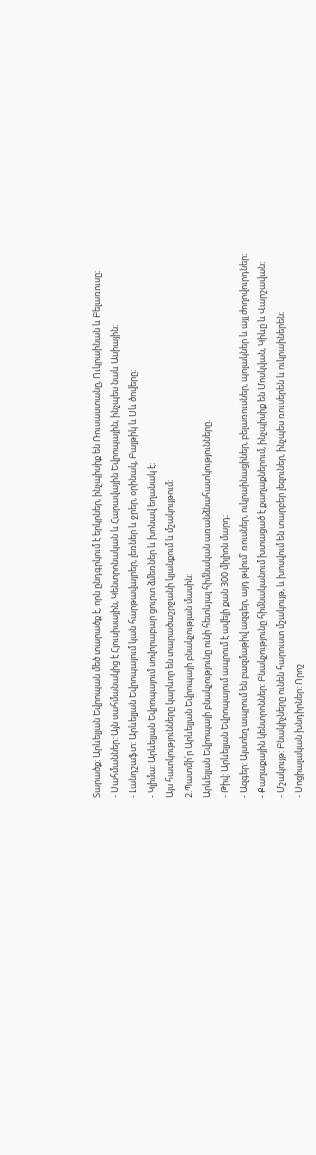Տարածք: Արևելյան Եվրոպան մեծ տարածք է, որն ընդգրկում է երկրներ, ինչպիսիք են Ռուսաստանը, Ուկրաինան և Բելառուսը։
- Սահմաններ: Այն սահմանակից է Հյուսիսային, Կենտրոնական և Հարավային Եվրոպային, ինչպես նաև Ասիային։
- Լանդշաֆտ: Արևելյան Եվրոպայում կան հարթավայրեր, լեռներ և ջրեր, օրինակ, Բալթիկ և Սև ծովերը։
- Կլիմա: Արևելյան Եվրոպայում սովորաբար ցուրտ ձմեռներ և խոնավ եղանակ է։
Այս հատկությունները կարևոր են տարածաշրջանի կյանքում և մշակույթում։
2.Պատմի՛ր Արևելյան Եվրոպայի բնակչության մասին:
Արևելյան Եվրոպայի բնակչությունը ունի հետևյալ հիմնական առանձնահատկությունները.
- Թիվ: Արևելյան Եվրոպայում ապրում է ավելի քան 300 միլիոն մարդ։
- Ազգեր: Այստեղ ապրում են բազմաթիվ ազգեր, այդ թվում՝ ռուսներ, ուկրաինացիներ, բելառուսներ, պոլակներ և այլ ժողովուրդներ։
- Քաղաքային կենտրոններ: Բնակչությունը հիմնականում խտացած է քաղաքներում, ինչպիսիք են Մոսկվան, Կիևը և Վարշավան։
- Մշակույթ: Բնակիչները ունեն հարուստ մշակույթ, և խոսվում են տարբեր լեզուներ, ինչպես ռուսերեն և ուկրաիներեն։
- Սոցիալական խնդիրներ: Որոշ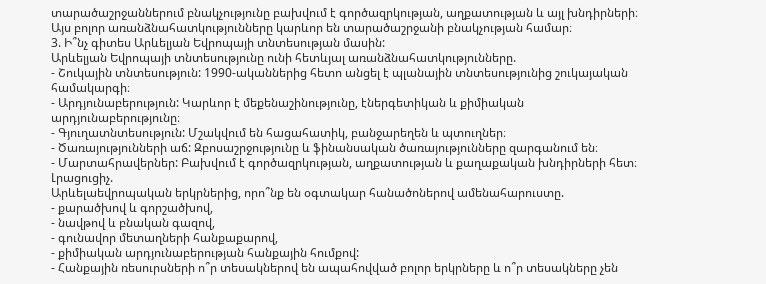տարածաշրջաններում բնակչությունը բախվում է գործազրկության, աղքատության և այլ խնդիրների։
Այս բոլոր առանձնահատկությունները կարևոր են տարածաշրջանի բնակչության համար։
3. Ի՞նչ գիտես Արևելյան Եվրոպայի տնտեսության մասին:
Արևելյան Եվրոպայի տնտեսությունը ունի հետևյալ առանձնահատկությունները.
- Շուկային տնտեսություն: 1990-ականներից հետո անցել է պլանային տնտեսությունից շուկայական համակարգի։
- Արդյունաբերություն: Կարևոր է մեքենաշինությունը, էներգետիկան և քիմիական արդյունաբերությունը։
- Գյուղատնտեսություն: Մշակվում են հացահատիկ, բանջարեղեն և պտուղներ։
- Ծառայությունների աճ: Զբոսաշրջությունը և ֆինանսական ծառայությունները զարգանում են։
- Մարտահրավերներ: Բախվում է գործազրկության, աղքատության և քաղաքական խնդիրների հետ։
Լրացուցիչ.
Արևելաեվրոպական երկրներից, որո՞նք են օգտակար հանածոներով ամենահարուստը.
- քարածխով և գորշածխով,
- նավթով և բնական գազով,
- գունավոր մետաղների հանքաքարով,
- քիմիական արդյունաբերության հանքային հումքով:
- Հանքային ռեսուրսների ո՞ր տեսակներով են ապահովված բոլոր երկրները և ո՞ր տեսակները չեն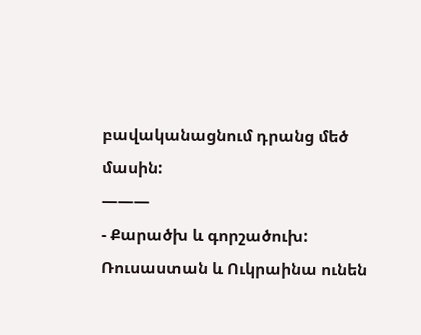բավականացնում դրանց մեծ մասին:
———
- Քարածխ և գորշածուխ: Ռուսաստան և Ուկրաինա ունեն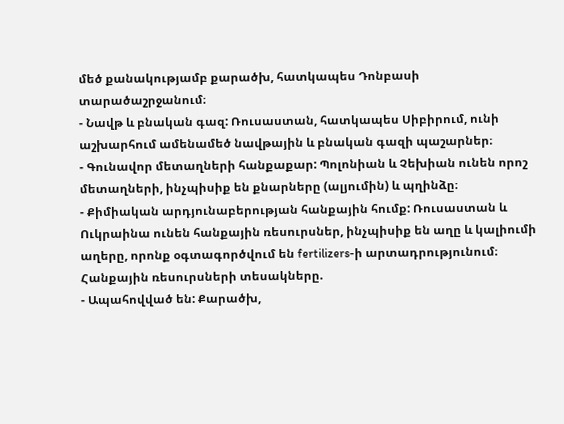մեծ քանակությամբ քարածխ, հատկապես Դոնբասի տարածաշրջանում։
- Նավթ և բնական գազ: Ռուսաստան, հատկապես Սիբիրում, ունի աշխարհում ամենամեծ նավթային և բնական գազի պաշարներ։
- Գունավոր մետաղների հանքաքար: Պոլոնիան և Չեխիան ունեն որոշ մետաղների, ինչպիսիք են քնարները (ալյումին) և պղինձը։
- Քիմիական արդյունաբերության հանքային հումք: Ռուսաստան և Ուկրաինա ունեն հանքային ռեսուրսներ, ինչպիսիք են աղը և կալիումի աղերը, որոնք օգտագործվում են fertilizers-ի արտադրությունում։
Հանքային ռեսուրսների տեսակները.
- Ապահովված են: Քարածխ,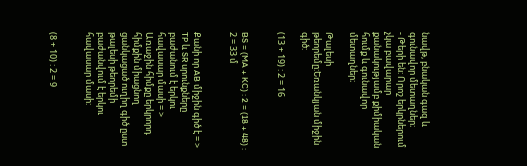նավթ, բնական գազ և գունավոր մետաղներ։
- Թերի են: Որոշ երկրներում չկա բավարար քանակությամբ քիմիական հումք և գունավոր մետաղներ։

Թալեսի թեորեմը:Եռանկյան միջին գիծ:

(13 + 19) : 2 = 16


BS = (MA + KC) : 2 = (18 + 48) : 2 = 33 մ


Քանի որ AB միջին գիծ է = > TP և SR սրունքները բաժանում է երկու հավասար մասի = > Առաջին հիմքը երկրորդ հիմքին միացնող ցանկացած ուղիղ գիծ ըստ թալեսի թեորեմի բաժանվում է երկու հավասար մասի:


(8 + 10) : 2 = 9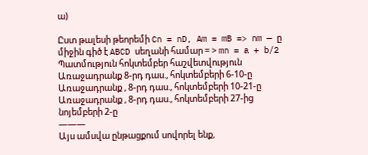ա)

Ըստ թալեսի թեորեմի Cn = nD, Am = mB => nm — ը միջին գիծ է ABCD սեղանի համար = > mn = a + b/2
Պատմություն հոկտեմբեր հաշվետվություն
Առաջադրանք 8-րդ դաս., հոկտեմբերի 6-10-ը
Առաջադրանք , 8-րդ դաս., հոկտեմբերի 10-21-ը
Առաջադրանք , 8-րդ դաս., հոկտեմբերի 27-ից նոյեմբերի 2-ը
———
Այս ամսվա ընթացքում սովորել ենք,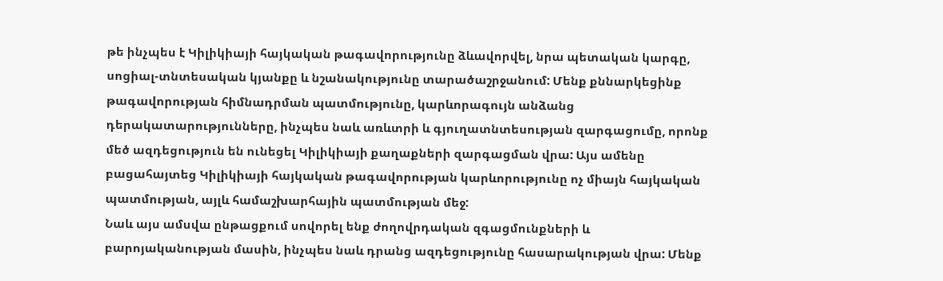թե ինչպես է Կիլիկիայի հայկական թագավորությունը ձևավորվել, նրա պետական կարգը, սոցիալ-տնտեսական կյանքը և նշանակությունը տարածաշրջանում: Մենք քննարկեցինք թագավորության հիմնադրման պատմությունը, կարևորագույն անձանց դերակատարությունները, ինչպես նաև առևտրի և գյուղատնտեսության զարգացումը, որոնք մեծ ազդեցություն են ունեցել Կիլիկիայի քաղաքների զարգացման վրա: Այս ամենը բացահայտեց Կիլիկիայի հայկական թագավորության կարևորությունը ոչ միայն հայկական պատմության, այլև համաշխարհային պատմության մեջ:
Նաև այս ամսվա ընթացքում սովորել ենք ժողովրդական զգացմունքների և բարոյականության մասին, ինչպես նաև դրանց ազդեցությունը հասարակության վրա: Մենք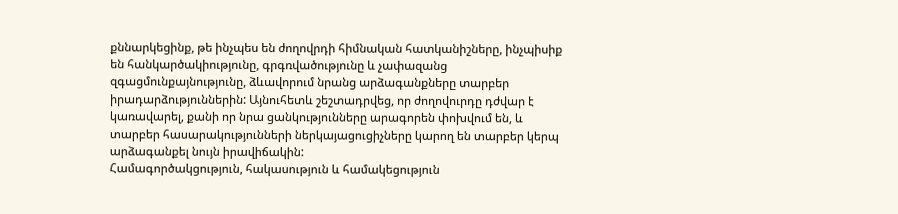քննարկեցինք, թե ինչպես են ժողովրդի հիմնական հատկանիշները, ինչպիսիք են հանկարծակիությունը, գրգռվածությունը և չափազանց զգացմունքայնությունը, ձևավորում նրանց արձագանքները տարբեր իրադարձություններին: Այնուհետև շեշտադրվեց, որ ժողովուրդը դժվար է կառավարել, քանի որ նրա ցանկությունները արագորեն փոխվում են, և տարբեր հասարակությունների ներկայացուցիչները կարող են տարբեր կերպ արձագանքել նույն իրավիճակին:
Համագործակցություն, հակասություն և համակեցություն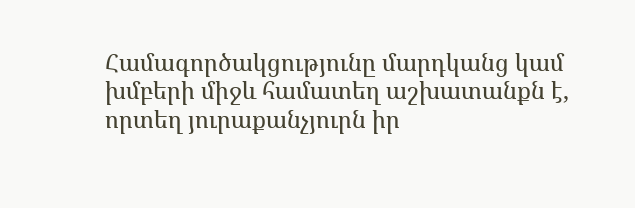Համագործակցությունը մարդկանց կամ խմբերի միջև համատեղ աշխատանքն է, որտեղ յուրաքանչյուրն իր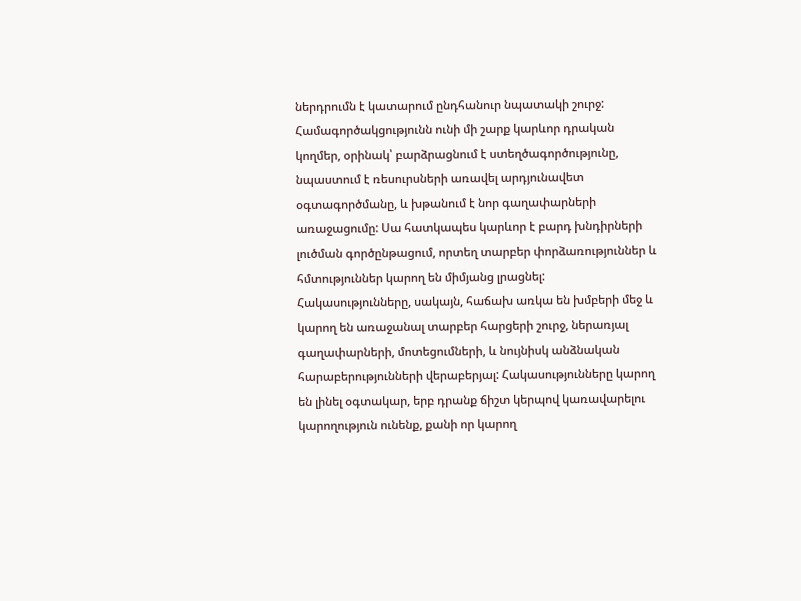ներդրումն է կատարում ընդհանուր նպատակի շուրջ: Համագործակցությունն ունի մի շարք կարևոր դրական կողմեր, օրինակ՝ բարձրացնում է ստեղծագործությունը, նպաստում է ռեսուրսների առավել արդյունավետ օգտագործմանը, և խթանում է նոր գաղափարների առաջացումը: Սա հատկապես կարևոր է բարդ խնդիրների լուծման գործընթացում, որտեղ տարբեր փորձառություններ և հմտություններ կարող են միմյանց լրացնել:
Հակասությունները, սակայն, հաճախ առկա են խմբերի մեջ և կարող են առաջանալ տարբեր հարցերի շուրջ, ներառյալ գաղափարների, մոտեցումների, և նույնիսկ անձնական հարաբերությունների վերաբերյալ: Հակասությունները կարող են լինել օգտակար, երբ դրանք ճիշտ կերպով կառավարելու կարողություն ունենք, քանի որ կարող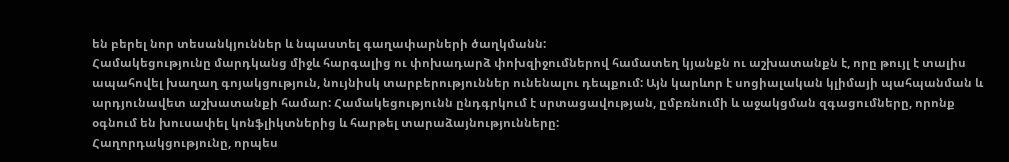են բերել նոր տեսանկյուններ և նպաստել գաղափարների ծաղկմանն:
Համակեցությունը մարդկանց միջև հարգալից ու փոխադարձ փոխզիջումներով համատեղ կյանքն ու աշխատանքն է, որը թույլ է տալիս ապահովել խաղաղ գոյակցություն, նույնիսկ տարբերություններ ունենալու դեպքում: Այն կարևոր է սոցիալական կլիմայի պահպանման և արդյունավետ աշխատանքի համար: Համակեցությունն ընդգրկում է սրտացավության, ըմբռնումի և աջակցման զգացումները, որոնք օգնում են խուսափել կոնֆլիկտներից և հարթել տարաձայնությունները:
Հաղորդակցությունը, որպես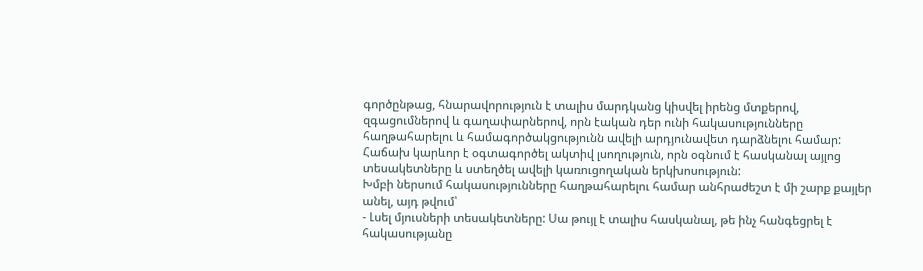գործընթաց, հնարավորություն է տալիս մարդկանց կիսվել իրենց մտքերով, զգացումներով և գաղափարներով, որն էական դեր ունի հակասությունները հաղթահարելու և համագործակցությունն ավելի արդյունավետ դարձնելու համար: Հաճախ կարևոր է օգտագործել ակտիվ լսողություն, որն օգնում է հասկանալ այլոց տեսակետները և ստեղծել ավելի կառուցողական երկխոսություն:
Խմբի ներսում հակասությունները հաղթահարելու համար անհրաժեշտ է մի շարք քայլեր անել, այդ թվում՝
- Լսել մյուսների տեսակետները: Սա թույլ է տալիս հասկանալ, թե ինչ հանգեցրել է հակասությանը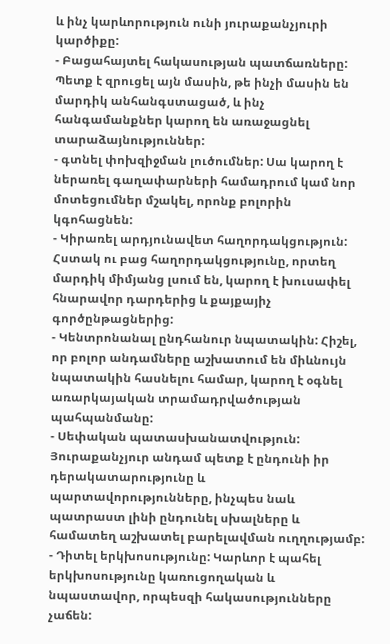և ինչ կարևորություն ունի յուրաքանչյուրի կարծիքը:
- Բացահայտել հակասության պատճառները: Պետք է զրուցել այն մասին, թե ինչի մասին են մարդիկ անհանգստացած, և ինչ հանգամանքներ կարող են առաջացնել տարաձայնություններ:
- գտնել փոխզիջման լուծումներ: Սա կարող է ներառել գաղափարների համադրում կամ նոր մոտեցումներ մշակել, որոնք բոլորին կգոհացնեն:
- Կիրառել արդյունավետ հաղորդակցություն: Հստակ ու բաց հաղորդակցությունը, որտեղ մարդիկ միմյանց լսում են, կարող է խուսափել հնարավոր դարդերից և քայքայիչ գործընթացներից:
- Կենտրոնանալ ընդհանուր նպատակին: Հիշել, որ բոլոր անդամները աշխատում են միևնույն նպատակին հասնելու համար, կարող է օգնել առարկայական տրամադրվածության պահպանմանը:
- Սեփական պատասխանատվություն: Յուրաքանչյուր անդամ պետք է ընդունի իր դերակատարությունը և պարտավորությունները, ինչպես նաև պատրաստ լինի ընդունել սխալները և համատեղ աշխատել բարելավման ուղղությամբ:
- Դիտել երկխոսությունը: Կարևոր է պահել երկխոսությունը կառուցողական և նպաստավոր, որպեսզի հակասությունները չաճեն: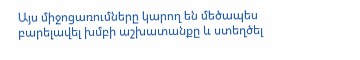Այս միջոցառումները կարող են մեծապես բարելավել խմբի աշխատանքը և ստեղծել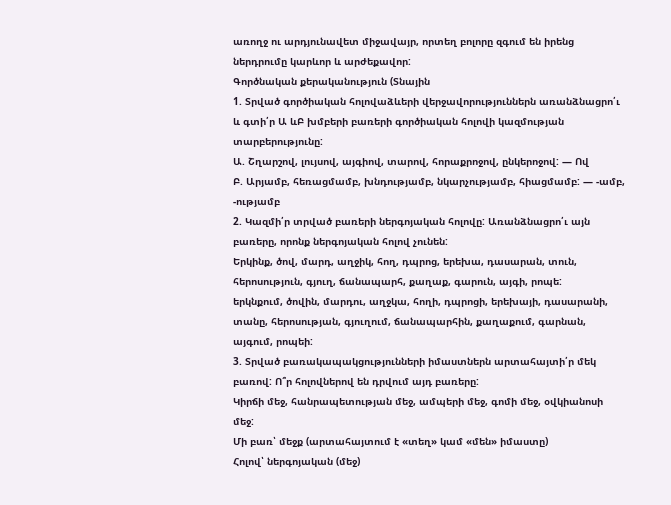առողջ ու արդյունավետ միջավայր, որտեղ բոլորը զգում են իրենց ներդրումը կարևոր և արժեքավոր:
Գործնական քերականություն (Տնային
1. Տրված գործիական հոլովաձևերի վերջավորություններն առանձնացրո՛ւ և գտի՛ր Ա ևԲ խմբերի բառերի գործիական հոլովի կազմության տարբերությունը:
Ա. Շղարշով, լույսով, այգիով, տարով, հորաքրոջով, ընկերոջով: — Ով
Բ. Արյամբ, հեռացմամբ, խնդությամբ, նկարչությամբ, հիացմամբ: — -ամբ, -ությամբ
2. Կազմի՛ր տրված բառերի ներգոյական հոլովը: Առանձնացրո՛ւ այն բառերը, որոնք ներգոյական հոլով չունեն:
Երկինք, ծով, մարդ, աղջիկ, հող, դպրոց, երեխա, դասարան, տուն, հերոսություն, գյուղ, ճանապարհ, քաղաք, գարուն, այգի, րոպե:
երկնքում, ծովին, մարդու, աղջկա, հողի, դպրոցի, երեխայի, դասարանի, տանը, հերոսության, գյուղում, ճանապարհին, քաղաքում, գարնան, այգում, րոպեի:
3. Տրված բառակապակցությունների իմաստներն արտահայտի՛ր մեկ բառով: Ո՞ր հոլովներով են դրվում այդ բառերը:
Կիրճի մեջ, հանրապետության մեջ, ամպերի մեջ, գոմի մեջ, օվկիանոսի մեջ:
Մի բառ՝ մեջք (արտահայտում է «տեղ» կամ «մեն» իմաստը)
Հոլով՝ ներգոյական (մեջ)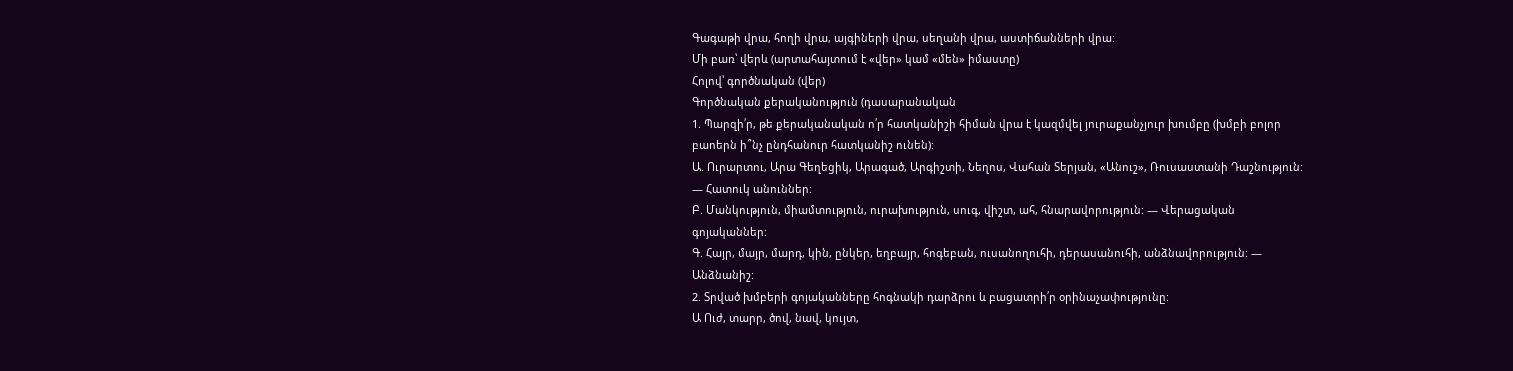Գագաթի վրա, հողի վրա, այգիների վրա, սեղանի վրա, աստիճանների վրա:
Մի բառ՝ վերև (արտահայտում է «վեր» կամ «մեն» իմաստը)
Հոլով՝ գործնական (վեր)
Գործնական քերականություն (դասարանական
1. Պարզի՛ր, թե քերականական ո՛ր հատկանիշի հիման վրա է կազմվել յուրաքանչյուր խումբը (խմբի բոլոր բաոերն ի՞նչ ընդհանուր հատկանիշ ունեն):
Ա. Ուրարտու, Արա Գեղեցիկ, Արագած, Արգիշտի, Նեղոս, Վահան Տերյան, «Անուշ», Ռուսաստանի Դաշնություն: — Հատուկ անուններ:
Բ. Մանկություն, միամտություն, ուրախություն, սուգ, վիշտ, ահ, հնարավորություն: — Վերացական գոյականներ:
Գ. Հայր, մայր, մարդ, կին, ընկեր, եղբայր, հոգեբան, ուսանողուհի, դերասանուհի, անձնավորություն: — Անձնանիշ:
2. Տրված խմբերի գոյականները հոգնակի դարձրու և բացատրի՛ր օրինաչափությունը:
Ա Ուժ, տարր, ծով, նավ, կույտ,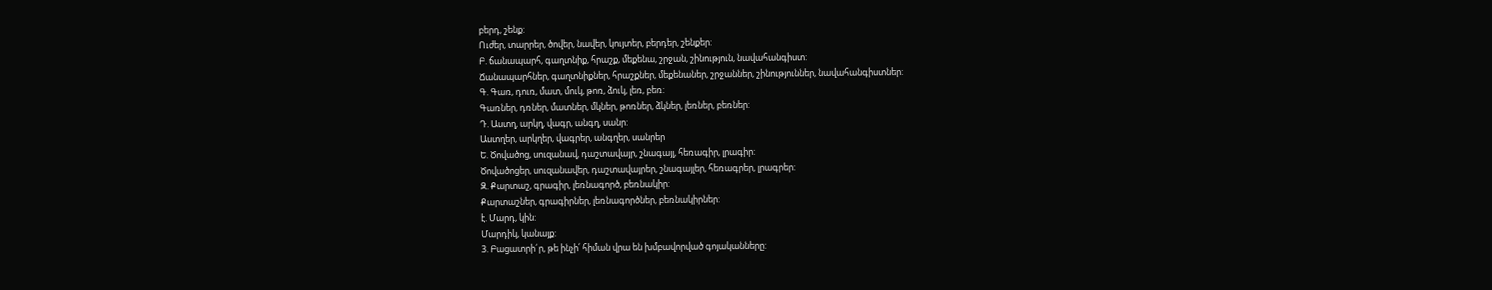բերդ, շենք:
Ուժեր, տարրեր, ծովեր, նավեր, կույտեր, բերդեր, շենքեր:
Բ. ճանապարհ, գաղտնիք, հրաշք, մեքենա, շրջան, շինություն, նավահանգիստ:
Ճանապարհներ, գաղտնիքներ, հրաշքներ, մեքենաներ, շրջաններ, շինություններ, նավահանգիստներ:
Գ. Գառ, դուռ, մատ, մուկ, թոռ, ձուկ, լեռ, բեռ:
Գառներ, դռներ, մատներ, մկներ, թոռներ, ձկներ, լեռներ, բեռներ:
Դ. Աստղ, արկղ, վագր, անգղ, սանր:
Աստղեր, արկղեր, վագրեր, անգղեր, սանրեր
Ե. Ծովածոց, սուզանավ, դաշտավայր, շնագայլ, հեռագիր, լրագիր:
Ծովածոցեր, սուզանավեր, դաշտավայրեր, շնագայլեր, հեռագրեր, լրագրեր:
Զ. Քարտաշ, գրագիր, լեռնագործ, բեռնակիր:
Քարտաշներ, գրագիրներ, լեռնագործներ, բեռնակիրներ:
է. Մարդ, կին:
Մարդիկ, կանայք:
3. Բացատրի´ր, թե ինչի՛ հիման վրա են խմբավորված գոյականները: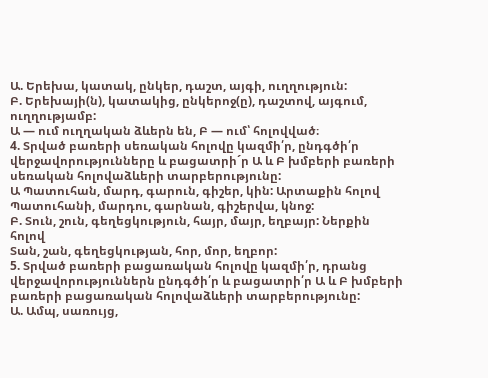Ա. Երեխա, կատակ, ընկեր, դաշտ, այգի, ուղղություն:
Բ. Երեխայի(ն), կատակից, ընկերոջ(ը), դաշտով, այգում, ուղղությամբ:
Ա — ում ուղղական ձևերն են, Բ — ում՝ հոլովված։
4. Տրված բառերի սեռական հոլովը կազմի՛ր, ընդգծի՛ր վերջավորությունները և բացատրի´ր Ա և Բ խմբերի բառերի սեռական հոլովաձևերի տարբերությունը:
Ա Պատուհան, մարդ, գարուն, գիշեր, կին: Արտաքին հոլով
Պատուհանի, մարդու, գարնան, գիշերվա, կնոջ:
Բ. Տուն, շուն, գեղեցկություն, հայր, մայր, եղբայր: Ներքին հոլով
Տան, շան, գեղեցկության, հոր, մոր, եղբոր:
5. Տրված բառերի բացառական հոլովը կազմի՛ր, դրանց վերջավորություններն ընդգծի՛ր և բացատրի՛ր Ա և Բ խմբերի բառերի բացառական հոլովաձևերի տարբերությունը:
Ա. Ամպ, սառույց,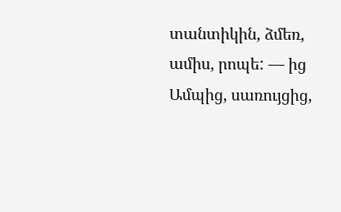տանտիկին, ձմեռ, ամիս, րոպե: — ից
Ամպից, սառույցից,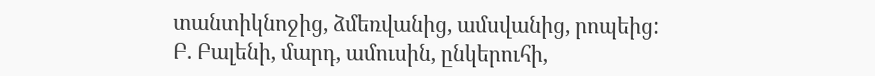տանտիկնոջից, ձմեռվանից, ամսվանից, րոպեից:
Բ. Բալենի, մարդ, ամուսին, ընկերուհի,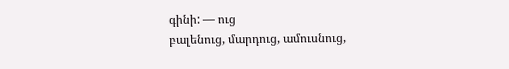գինի: — ուց
բալենուց, մարդուց, ամուսնուց,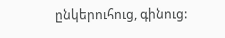ընկերուհուց, գինուց: